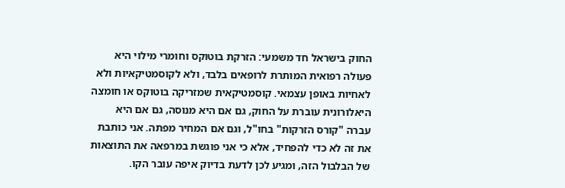החוק בישראל חד משמעי: הזרקת בוטוקס וחומרי מילוי היא פעולה רפואית המותרת לרופאים בלבד, ולא לקוסמטיקאיות ולא לאחיות באופן עצמאי. קוסמטיקאית שמזריקה בוטוקס או חומצה היאלורונית עוברת על החוק, גם אם היא מנוסה, גם אם היא עברה "קורס הזרקות" בחו"ל, וגם אם המחיר מפתה. אני כותבת את זה לא כדי להפחיד, אלא כי אני פוגשת במרפאה את התוצאות של הבלבול הזה, ומגיע לכן לדעת בדיוק איפה עובר הקו.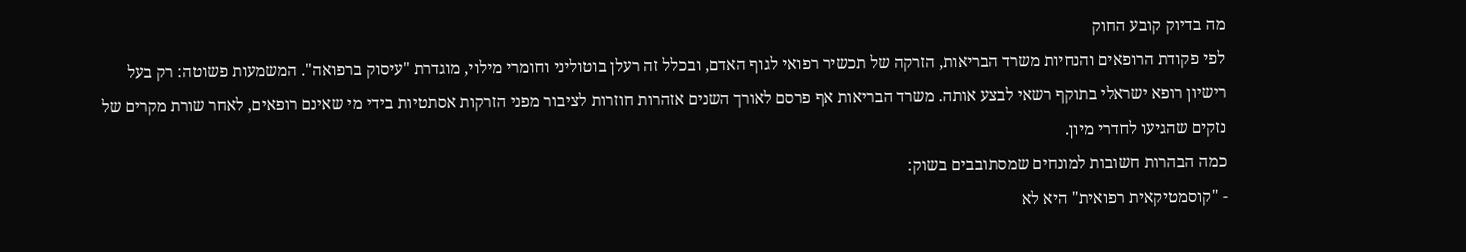מה בדיוק קובע החוק
לפי פקודת הרופאים והנחיות משרד הבריאות, הזרקה של תכשיר רפואי לגוף האדם, ובכלל זה רעלן בוטוליני וחומרי מילוי, מוגדרת "עיסוק ברפואה". המשמעות פשוטה: רק בעל רישיון רופא ישראלי בתוקף רשאי לבצע אותה. משרד הבריאות אף פרסם לאורך השנים אזהרות חוזרות לציבור מפני הזרקות אסתטיות בידי מי שאינם רופאים, לאחר שורת מקרים של נזקים שהגיעו לחדרי מיון.
כמה הבהרות חשובות למונחים שמסתובבים בשוק:
- "קוסמטיקאית רפואית" היא לא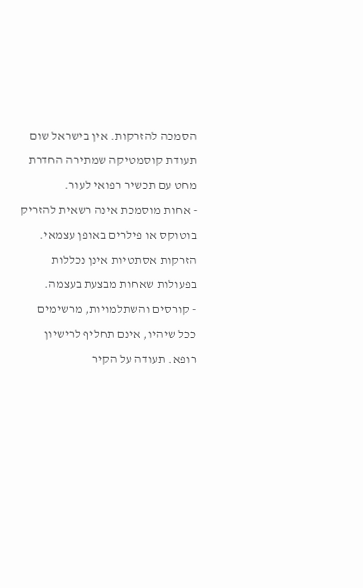הסמכה להזרקות. אין בישראל שום תעודת קוסמטיקה שמתירה החדרת מחט עם תכשיר רפואי לעור.
- אחות מוסמכת אינה רשאית להזריק בוטוקס או פילרים באופן עצמאי. הזרקות אסתטיות אינן נכללות בפעולות שאחות מבצעת בעצמה.
- קורסים והשתלמויות, מרשימים ככל שיהיו, אינם תחליף לרישיון רופא. תעודה על הקיר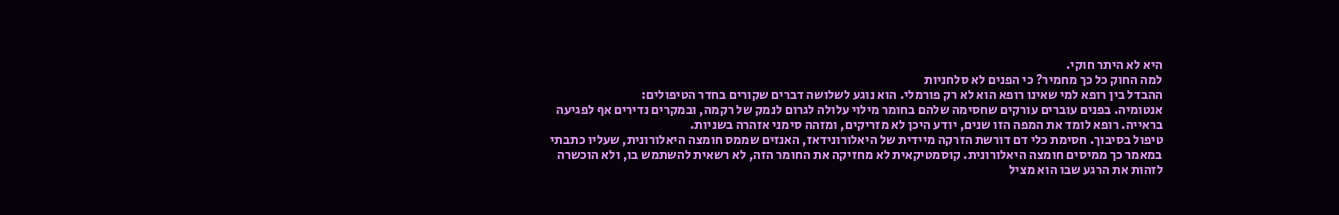היא לא היתר חוקי.
למה החוק כל כך מחמיר? כי הפנים לא סלחניות
ההבדל בין רופא למי שאינו רופא הוא לא רק פורמלי. הוא נוגע לשלושה דברים שקורים בחדר הטיפולים:
אנטומיה. בפנים עוברים עורקים שחסימה שלהם בחומר מילוי עלולה לגרום לנמק של רקמה, ובמקרים נדירים אף לפגיעה בראייה. רופא לומד את המפה הזו שנים, יודע היכן לא מזריקים, ומזהה סימני אזהרה בשניות.
טיפול בסיבוך. חסימת כלי דם דורשת הזרקה מיידית של היאלורונידאז, האנזים שממס חומצה היאלורונית, שעליו כתבתי במאמר כך ממיסים חומצה היאלורונית. קוסמטיקאית לא מחזיקה את החומר הזה, לא רשאית להשתמש בו, ולא הוכשרה לזהות את הרגע שבו הוא מציל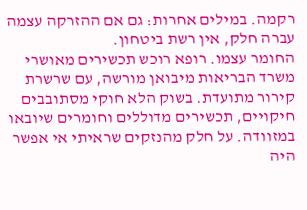רקמה. במילים אחרות: גם אם ההזרקה עצמה עברה חלק, אין רשת ביטחון.
החומר עצמו. רופא רוכש תכשירים מאושרי משרד הבריאות מיבואן מורשה, עם שרשרת קירור מתועדת. בשוק הלא חוקי מסתובבים חיקויים, תכשירים מדוללים וחומרים שיובאו במזוודה. על חלק מהנזקים שראיתי אי אפשר היה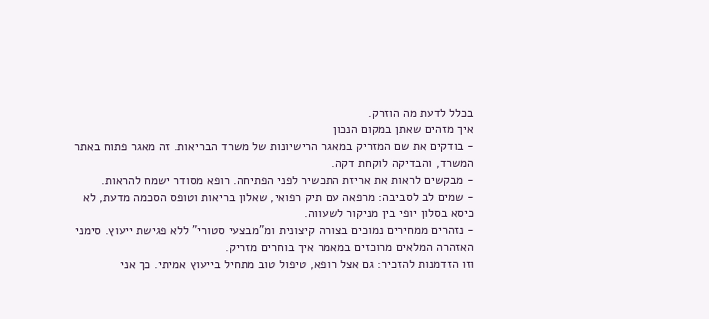בכלל לדעת מה הוזרק.
איך מזהים שאתן במקום הנכון
- בודקים את שם המזריק במאגר הרישיונות של משרד הבריאות. זה מאגר פתוח באתר המשרד, והבדיקה לוקחת דקה.
- מבקשים לראות את אריזת התכשיר לפני הפתיחה. רופא מסודר ישמח להראות.
- שמים לב לסביבה: מרפאה עם תיק רפואי, שאלון בריאות וטופס הסכמה מדעת, לא כיסא בסלון יופי בין מניקור לשעווה.
- נזהרים ממחירים נמוכים בצורה קיצונית ומ"מבצעי סטורי" ללא פגישת ייעוץ. סימני האזהרה המלאים מרוכזים במאמר איך בוחרים מזריק.
וזו הזדמנות להזכיר: גם אצל רופא, טיפול טוב מתחיל בייעוץ אמיתי. כך אני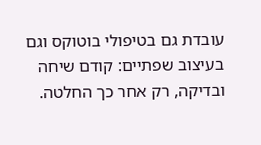עובדת גם בטיפולי בוטוקס וגם בעיצוב שפתיים: קודם שיחה ובדיקה, רק אחר כך החלטה.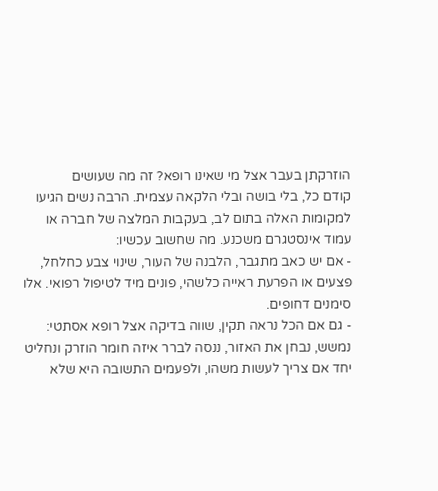הוזרקתן בעבר אצל מי שאינו רופא? זה מה שעושים
קודם כל, בלי בושה ובלי הלקאה עצמית. הרבה נשים הגיעו למקומות האלה בתום לב, בעקבות המלצה של חברה או עמוד אינסטגרם משכנע. מה שחשוב עכשיו:
- אם יש כאב מתגבר, הלבנה של העור, שינוי צבע כחלחל, פצעים או הפרעת ראייה כלשהי, פונים מיד לטיפול רפואי. אלו סימנים דחופים.
- גם אם הכל נראה תקין, שווה בדיקה אצל רופא אסתטי: נמשש, נבחן את האזור, ננסה לברר איזה חומר הוזרק ונחליט יחד אם צריך לעשות משהו, ולפעמים התשובה היא שלא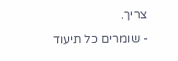צריך.
- שומרים כל תיעוד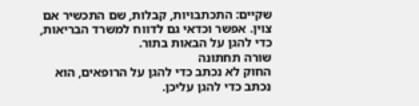שקיים: התכתבויות, קבלות, שם התכשיר אם צוין. אפשר וכדאי גם לדווח למשרד הבריאות, כדי להגן על הבאות בתור.
שורה תחתונה
החוק לא נכתב כדי להגן על הרופאים, הוא נכתב כדי להגן עליכן.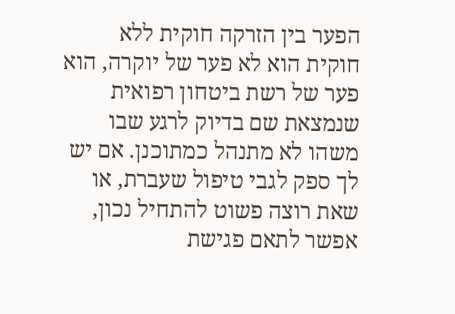הפער בין הזרקה חוקית ללא חוקית הוא לא פער של יוקרה, הוא פער של רשת ביטחון רפואית שנמצאת שם בדיוק לרגע שבו משהו לא מתנהל כמתוכנן. אם יש לך ספק לגבי טיפול שעברת, או שאת רוצה פשוט להתחיל נכון, אפשר לתאם פגישת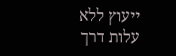ייעוץ ללא עלות דרך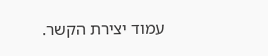עמוד יצירת הקשר.